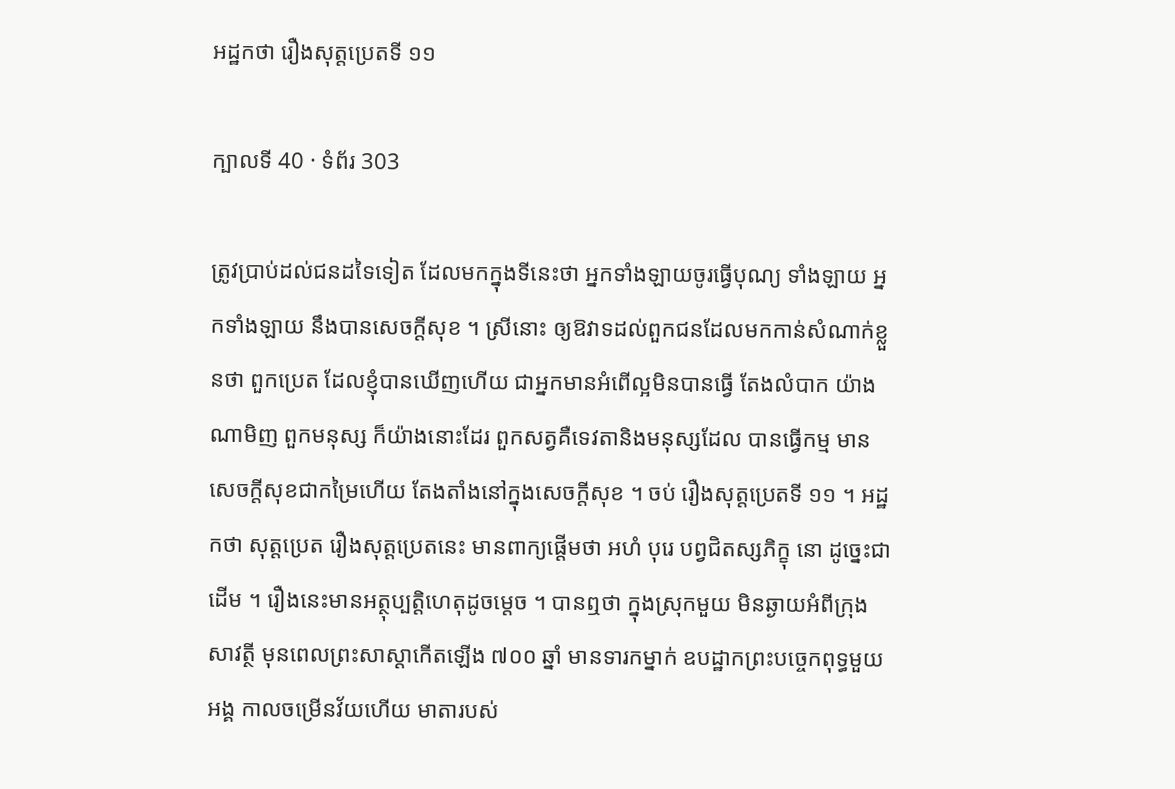អដ្ឋកថា រឿងសុត្តប្រេតទី ១១

ក្បាលទី 40 · ទំព័រ 303

ត្រូវប្រាប់ដល់ជនដទៃទៀត ដែលមកក្នុងទីនេះថា អ្នកទាំងឡាយចូរធ្វើបុណ្យ ទាំងឡាយ អ្នកទាំងឡាយ នឹងបានសេចក្តីសុខ ។ ស្រីនោះ ឲ្យឱវាទដល់ពួកជនដែលមកកាន់សំណាក់ខ្លួនថា ពួកប្រេត ដែលខ្ញុំបានឃើញហើយ ជាអ្នកមានអំពើល្អមិនបានធ្វើ តែងលំបាក យ៉ាងណាមិញ ពួកមនុស្ស ក៏យ៉ាងនោះដែរ ពួកសត្វគឺទេវតានិងមនុស្សដែល បានធ្វើកម្ម មានសេចក្តីសុខជាកម្រៃហើយ តែងតាំងនៅក្នុងសេចក្តីសុខ ។ ចប់ រឿងសុត្តប្រេតទី ១១ ។ អដ្ឋកថា សុត្តប្រេត រឿងសុត្តប្រេតនេះ មានពាក្យផ្តើមថា អហំ បុរេ បព្វជិតស្សភិក្ខុ នោ ដូច្នេះជាដើម ។ រឿងនេះមានអត្ថុប្បត្តិហេតុដូចម្តេច ។ បានឮថា ក្នុងស្រុកមួយ មិនឆ្ងាយអំពីក្រុងសាវត្ថី មុនពេលព្រះសាស្តាកើតឡើង ៧០០ ឆ្នាំ មានទារកម្នាក់ ឧបដ្ឋាកព្រះបច្ចេកពុទ្ធមួយអង្គ កាលចម្រើនវ័យហើយ មាតារបស់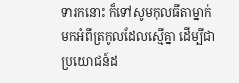ទារកនោះ ក៏ទៅសូមកុលធីតាម្នាក់ មកអំពីត្រកូលដែលស្មើគ្នា ដើម្បីជាប្រយោជន៍ដ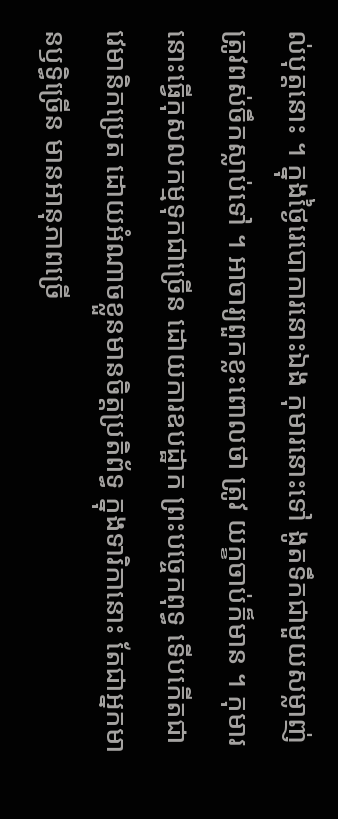ល់បុត្តនោះ ។ ក្នុងថ្ងៃរេបោការនោះឯង កុមារនោះទៅ ងូតទឹកជាមួយសម្លាញ់ ត្រូវពស់ចឹកស្លាប់ទៅ ។ អាចារ្យពួកខ្លះពោលថា ត្រូវ យក្ខចាប់ក៏មាន ។ កុមារនោះធ្វើកុសលកម្មទុកជាច្រើន ដោយការឧបដ្ឋាក ព្រះបច្ចេកពុទ្ធ ទើបកើតជាវេមានិកប្រេត ដោយអំណាចខ្លួនមានចិត្តប្រតិព័ទ្ធ ក្នុងទារិកានោះ តែជាអ្នកមានឫទ្ធិច្រើន មានអានុភាពច្រើ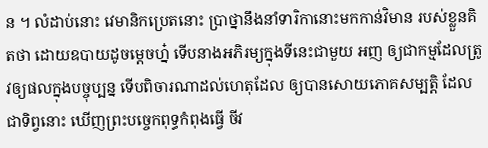ន ។ លំដាប់នោះ វេមានិកប្រេតនោះ ប្រាថ្នានឹងនាំទារិកានោះមកកាន់វិមាន របស់ខ្លួនគិតថា ដោយឧបាយដូចម្តេចហ្ន៎ ទើបនាងអភិរម្យក្នុងទីនេះជាមួយ អញ ឲ្យជាកម្មដែលត្រូវឲ្យផលក្នុងបច្ចុប្បន្ន ទើបពិចារណាដល់ហេតុដែល ឲ្យបានសោយភោគសម្បត្តិ ដែលជាទិព្វនោះ ឃើញព្រះបច្ចេកពុទ្ធកំពុងធ្វើ ចីវ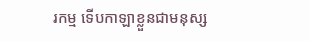រកម្ម ទើបកាឡាខ្លួនជាមនុស្ស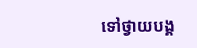ទៅថ្វាយបង្គ